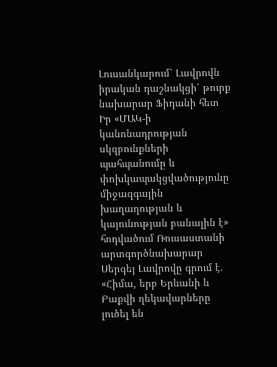Լուսանկարում՝ Լավրովն իրական դաշնակցի՝ թուրք նախարար Ֆիդանի հետ
Իր «ՄԱԿ-ի կանոնադրության սկզբունքների պահպանումը և փոխկապակցվածությունը միջազգային խաղաղության և կայունության բանալին է» հոդվածում Ռուսաստանի արտգործնախարար Սերգեյ Լավրովը գրում է. «Հիմա, երբ Երևանի և Բաքվի ղեկավարները լուծել են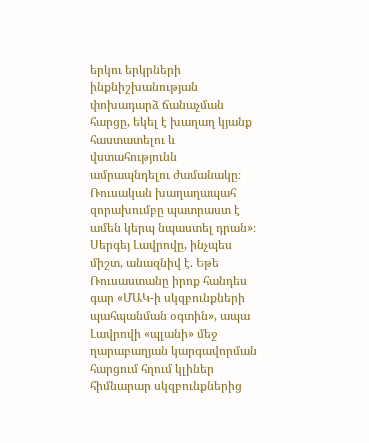երկու երկրների ինքնիշխանության փոխադարձ ճանաչման հարցը, եկել է խաղաղ կյանք հաստատելու և վստահությունն ամրապնդելու ժամանակը։ Ռուսական խաղաղապահ զորախումբը պատրաստ է ամեն կերպ նպաստել դրան»։
Սերգեյ Լավրովը, ինչպես միշտ, անազնիվ է. Եթե Ռուսաստանը իրոք հանդես գար «ՄԱԿ-ի սկզբունքների պահպանման օգտին», ապա Լավրովի «պլանի» մեջ ղարաբաղյան կարգավորման հարցում հղում կլիներ հիմնարար սկզբունքներից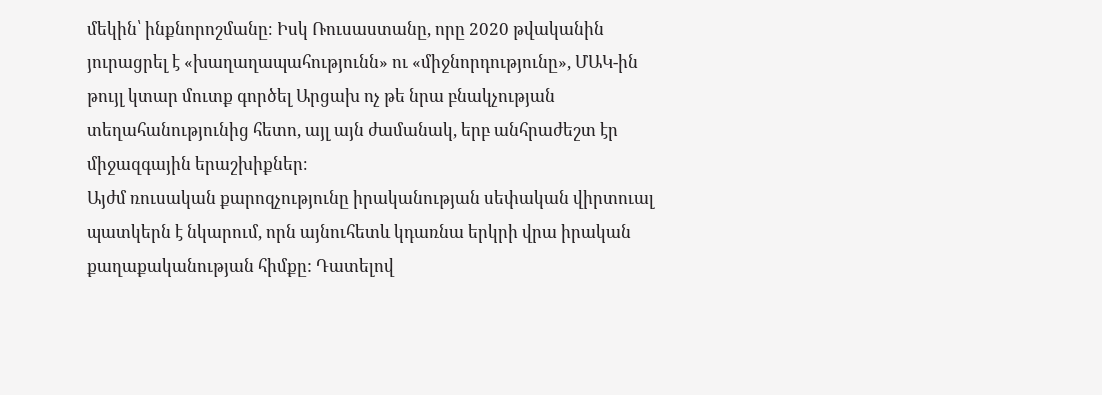մեկին՝ ինքնորոշմանը։ Իսկ Ռուսաստանը, որը 2020 թվականին յուրացրել է «խաղաղապահությունն» ու «միջնորդությունը», ՄԱԿ-ին թույլ կտար մուտք գործել Արցախ ոչ թե նրա բնակչության տեղահանությունից հետո, այլ այն ժամանակ, երբ անհրաժեշտ էր միջազգային երաշխիքներ։
Այժմ ռուսական քարոզչությունը իրականության սեփական վիրտուալ պատկերն է նկարում, որն այնուհետև կդառնա երկրի վրա իրական քաղաքականության հիմքը: Դատելով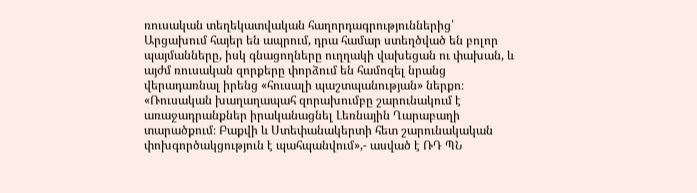ռուսական տեղեկատվական հաղորդագրություններից՝ Արցախում հայեր են ապրում, դրա համար ստեղծված են բոլոր պայմանները, իսկ գնացողները ուղղակի վախեցան ու փախան, և այժմ ռուսական զորքերը փորձում են համոզել նրանց վերադառնալ իրենց «հուսալի պաշտպանության» ներքո։
«Ռուսական խաղաղապահ զորախումբը շարունակում է առաջադրանքներ իրականացնել Լեռնային Ղարաբաղի տարածքում։ Բաքվի և Ստեփանակերտի հետ շարունակական փոխգործակցություն է պահպանվում»,- ասված է ՌԴ ՊՆ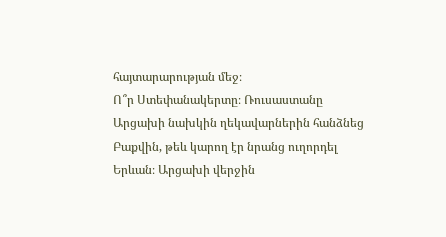հայտարարության մեջ։
Ո՞ր Ստեփանակերտը։ Ռուսաստանը Արցախի նախկին ղեկավարներին հանձնեց Բաքվին, թեև կարող էր նրանց ուղորդել Երևան։ Արցախի վերջին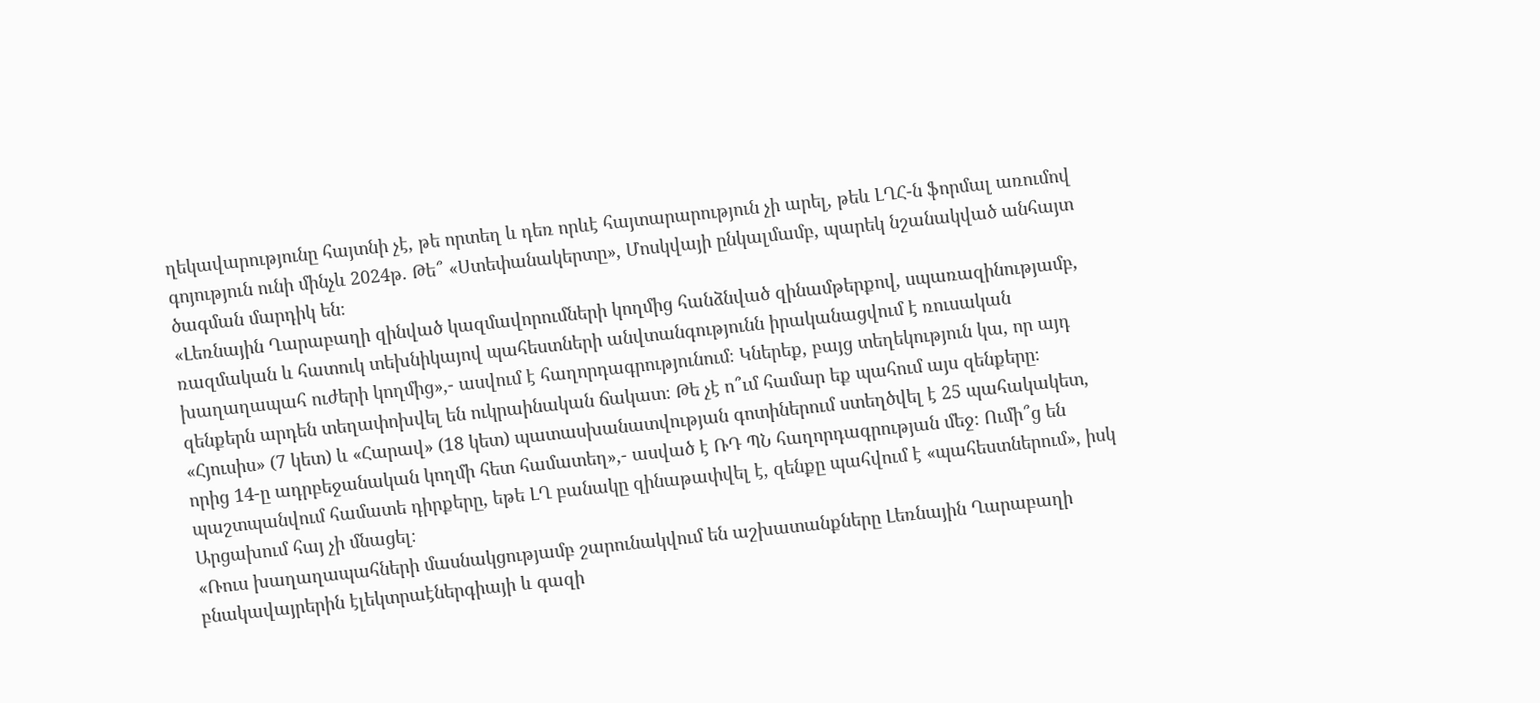ղեկավարությունը հայտնի չէ, թե որտեղ և դեռ որևէ հայտարարություն չի արել, թեև ԼՂՀ-ն ֆորմալ առումով գոյություն ունի մինչև 2024թ. Թե՞ «Ստեփանակերտը», Մոսկվայի ընկալմամբ, պարեկ նշանակված անհայտ ծագման մարդիկ են։
«Լեռնային Ղարաբաղի զինված կազմավորումների կողմից հանձնված զինամթերքով, սպառազինությամբ, ռազմական և հատուկ տեխնիկայով պահեստների անվտանգությունն իրականացվում է ռուսական խաղաղապահ ուժերի կողմից»,- ասվում է հաղորդագրությունում։ Կներեք, բայց տեղեկություն կա, որ այդ զենքերն արդեն տեղափոխվել են ուկրաինական ճակատ։ Թե չէ ո՞ւմ համար եք պահում այս զենքերը։
«Հյուսիս» (7 կետ) և «Հարավ» (18 կետ) պատասխանատվության գոտիներում ստեղծվել է 25 պահակակետ, որից 14-ը ադրբեջանական կողմի հետ համատեղ»,- ասված է ՌԴ ՊՆ հաղորդագրության մեջ։ Ումի՞ց են պաշտպանվում համատե դիրքերը, եթե ԼՂ բանակը զինաթափվել է, զենքը պահվում է «պահեստներում», իսկ Արցախում հայ չի մնացել։
«Ռուս խաղաղապահների մասնակցությամբ շարունակվում են աշխատանքները Լեռնային Ղարաբաղի բնակավայրերին էլեկտրաէներգիայի և գազի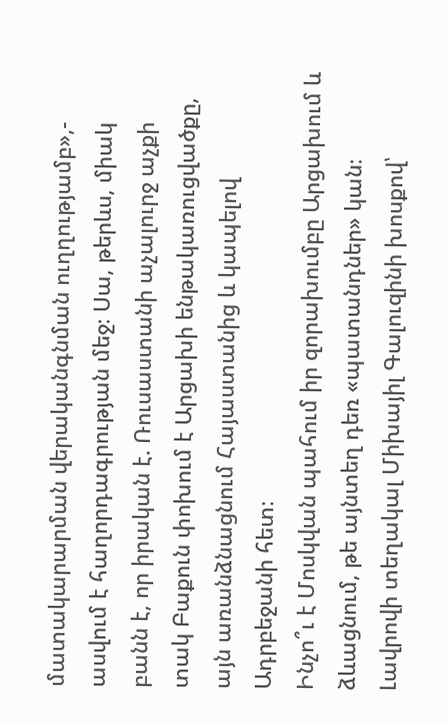մատակարարման վերականգնման ուղղությամբ»,- ասվում է հաղորդագրության մեջ։ Սա, թերևս, միակ բանն է, որ իրական է. Ռուսաստանի աչալուրջ աչքի տակ Բաքուն փոխում է Արցախի ենթակառուցվածքը, այն առանձնացնում Հայաստանից և կապելով Ադրբեջանի հետ։
Ինչո՞ւ է Մոսկվան պահում իր զորախումբը Արցախում և ձևացնում, թե այնտեղ դեռ «պատանդներ» կան։ Լավրովի տեղակալ Միխայիլ Գալուզինի խոսքով՝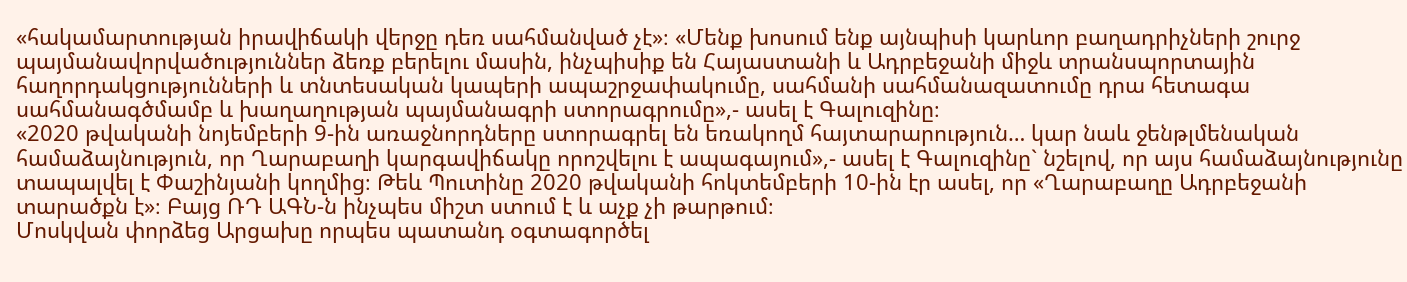«հակամարտության իրավիճակի վերջը դեռ սահմանված չէ»։ «Մենք խոսում ենք այնպիսի կարևոր բաղադրիչների շուրջ պայմանավորվածություններ ձեռք բերելու մասին, ինչպիսիք են Հայաստանի և Ադրբեջանի միջև տրանսպորտային հաղորդակցությունների և տնտեսական կապերի ապաշրջափակումը, սահմանի սահմանազատումը դրա հետագա սահմանագծմամբ և խաղաղության պայմանագրի ստորագրումը»,- ասել է Գալուզինը։
«2020 թվականի նոյեմբերի 9-ին առաջնորդները ստորագրել են եռակողմ հայտարարություն… կար նաև ջենթլմենական համաձայնություն, որ Ղարաբաղի կարգավիճակը որոշվելու է ապագայում»,- ասել է Գալուզինը` նշելով, որ այս համաձայնությունը տապալվել է Փաշինյանի կողմից։ Թեև Պուտինը 2020 թվականի հոկտեմբերի 10-ին էր ասել, որ «Ղարաբաղը Ադրբեջանի տարածքն է»։ Բայց ՌԴ ԱԳՆ-ն ինչպես միշտ ստում է և աչք չի թարթում։
Մոսկվան փորձեց Արցախը որպես պատանդ օգտագործել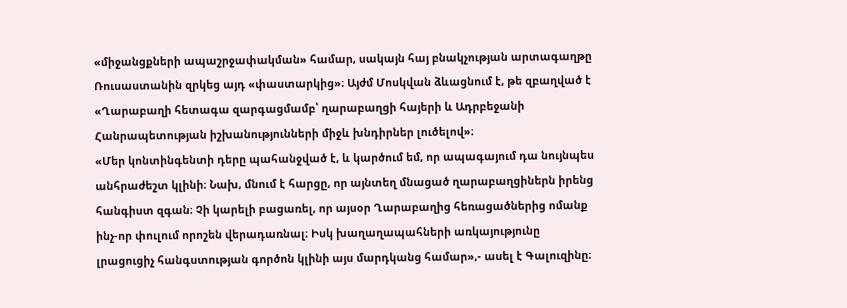«միջանցքների ապաշրջափակման» համար, սակայն հայ բնակչության արտագաղթը Ռուսաստանին զրկեց այդ «փաստարկից»։ Այժմ Մոսկվան ձևացնում է, թե զբաղված է «Ղարաբաղի հետագա զարգացմամբ՝ ղարաբաղցի հայերի և Ադրբեջանի Հանրապետության իշխանությունների միջև խնդիրներ լուծելով»։
«Մեր կոնտինգենտի դերը պահանջված է, և կարծում եմ, որ ապագայում դա նույնպես անհրաժեշտ կլինի։ Նախ, մնում է հարցը, որ այնտեղ մնացած ղարաբաղցիներն իրենց հանգիստ զգան։ Չի կարելի բացառել, որ այսօր Ղարաբաղից հեռացածներից ոմանք ինչ-որ փուլում որոշեն վերադառնալ։ Իսկ խաղաղապահների առկայությունը լրացուցիչ հանգստության գործոն կլինի այս մարդկանց համար»,- ասել է Գալուզինը։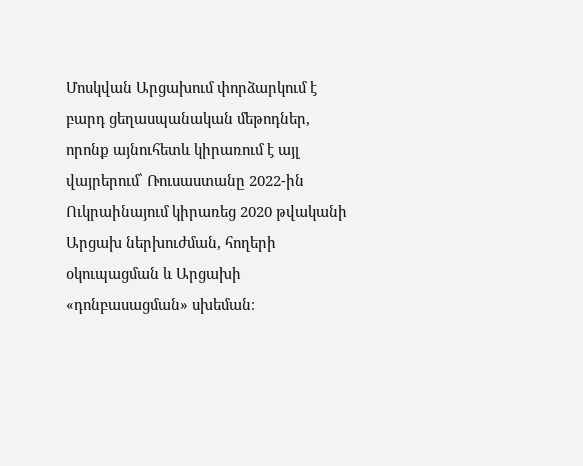Մոսկվան Արցախում փորձարկում է բարդ ցեղասպանական մեթոդներ, որոնք այնուհետև կիրառում է այլ վայրերում՝ Ռուսաստանը 2022-ին Ուկրաինայում կիրառեց 2020 թվականի Արցախ ներխուժման, հողերի օկուպացման և Արցախի «դոնբասացման» սխեման։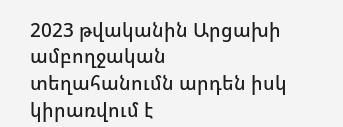2023 թվականին Արցախի ամբողջական տեղահանումն արդեն իսկ կիրառվում է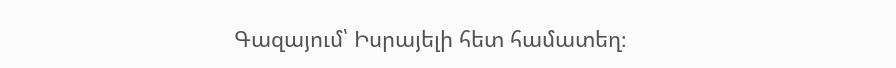Գազայում՝ Իսրայելի հետ համատեղ։